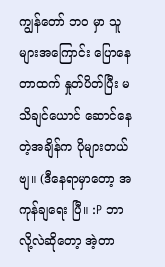ကျွန်တော် ဘ၀ မှာ သူများအကြောင်း ပြောနေတာထက် နှုတ်ပိတ်ပြီး မသိချင်ယောင် ဆောင်နေတဲ့အချိန်က ပိုများတယ်ဗျ။ (ဒီနေရာမှာတော့ အကုန်ချရေး ပြီ။ :P ဘာလို့လဲဆိုတော့ အဲ့တာ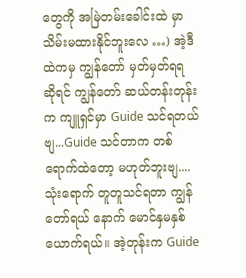တွေကို အမြဲတမ်းခေါင်းထဲ မှာ သိမ်းမထားနိုင်ဘူးလေ …) အဲ့ဒီ ထဲကမှ ကျွန်တော် မှတ်မှတ်ရရ ဆိုရင် ကျွန်တော် ဆယ်တန်းတုန်းက ကျူရှင်မှာ Guide သင်ရတယ်ဗျ...Guide သင်တာက တစ်ရောက်ထဲတော့ မဟုတ်ဘူးဗျ....သုံးရောက် တူတူသင်ရတာ ကျွန်တော်ရယ် နောက် မောင်နှမနှစ်ယောက်ရယ်။ အဲ့တုန်းက Guide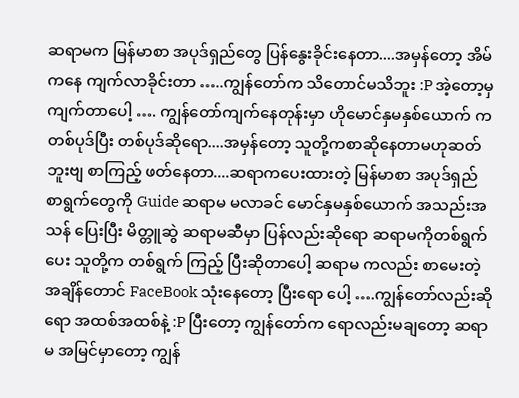ဆရာမက မြန်မာစာ အပုဒ်ရှည်တွေ ပြန်နွေးခိုင်းနေတာ....အမှန်တော့ အိမ်ကနေ ကျက်လာခိုင်းတာ …..ကျွန်တော်က သိတောင်မသိဘူး :P အဲ့တော့မှ ကျက်တာပေါ့ …. ကျွန်တော်ကျက်နေတုန်းမှာ ဟိုမောင်နှမနှစ်ယောက် ကတစ်ပုဒ်ပြီး တစ်ပုဒ်ဆိုရော....အမှန်တော့ သူတို့ကစာဆိုနေတာမဟုဆတ်ဘူးဗျ စာကြည့် ဖတ်နေတာ....ဆရာကပေးထားတဲ့ မြန်မာစာ အပုဒ်ရှည် စာရွက်တွေကို Guide ဆရာမ မလာခင် မောင်နှမနှစ်ယောက် အသည်းအသန် ပြေးပြီး မိတ္တူဆွဲ ဆရာမဆီမှာ ပြန်လည်းဆိုရော ဆရာမကိုတစ်ရွက်ပေး သူတို့က တစ်ရွက် ကြည့် ပြီးဆိုတာပေါ့ ဆရာမ ကလည်း စာမေးတဲ့ အချိန်တောင် FaceBook သုံးနေတော့ ပြီးရော ပေါ့ ….ကျွန်တော်လည်းဆိုရော အထစ်အထစ်နဲ့ :P ပြီးတော့ ကျွန်တော်က ရောလည်းမချတော့ ဆရာမ အမြင်မှာတော့ ကျွန်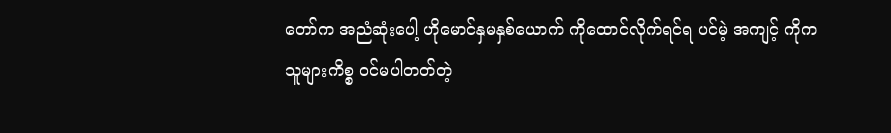တော်က အညံဆုံးပေါ့ ဟိုမောင်နှမနှစ်ယောက် ကိုထောင်လိုက်ရင်ရ ပင်မဲ့ အကျင့် ကိုက သူများကိစ္စ ၀င်မပါတတ်တဲ့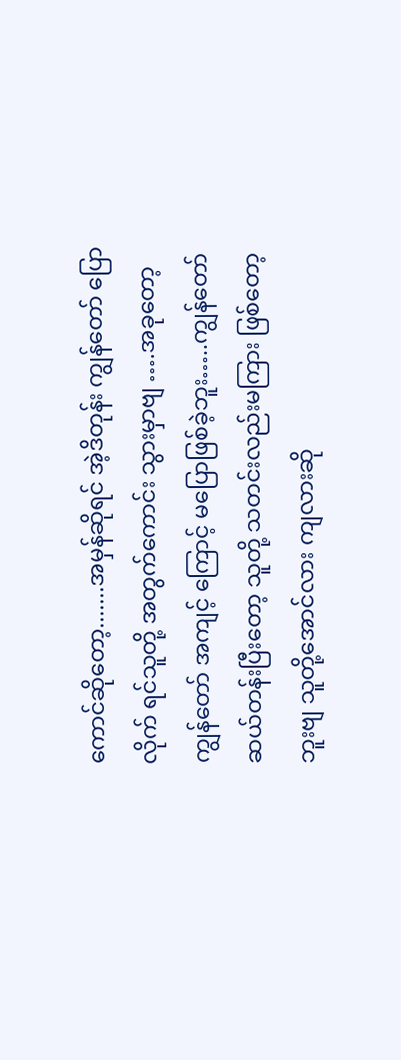ကောင်ဆိုတော့.......အမှန်ဆိုရင် အဲ့ဒိတုန်း ကျွန်တော် ပြောလိုက် ရင်သူတို့ အတွက်ကောင်း သွားမှာဗျ ….အခုတော့ ကျွန်တော် အကျင့် ကြောင့် မပြောဖြစ်ခဲ့ဘူး…..ကျွန်တော် ဆယ်တန်းပြီးတော့ သူတို့ သတင်းလည်းမကြား ဖြစ်တော့ ဘူးဗျ သူတို့အောင်လား ကျလားဆို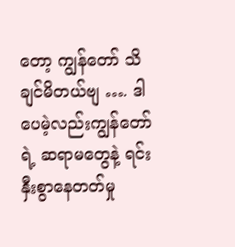တော့ ကျွန်တော် သိချင်မိတယ်ဗျ …. ဒါပေမဲ့လည်းကျွန်တော် ရဲ့ ဆရာမတွေနဲ့ ရင်းနှီးစွာနေတတ်မှု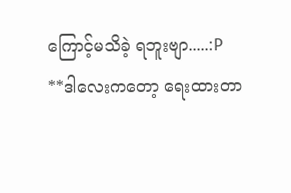ကြောင့်မသိခဲ့ ရဘူးဗျာ.....:P
**ဒါလေးကတော့ ရေးထားတာ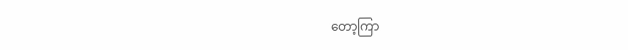တော့ကြာ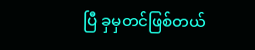ပြီ ခှမှတင်ဖြစ်တယ်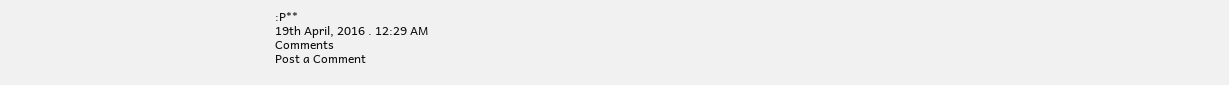:P**
19th April, 2016 . 12:29 AM
Comments
Post a Comment